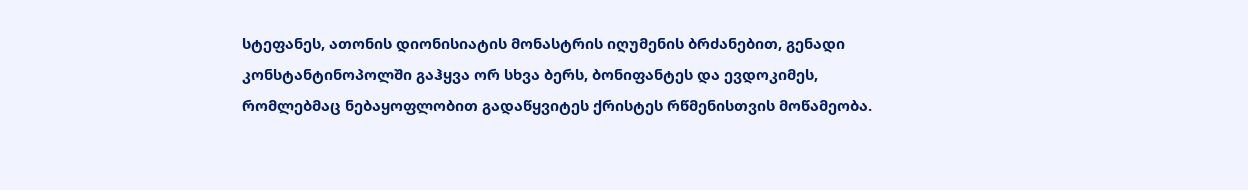სტეფანეს, ათონის დიონისიატის მონასტრის იღუმენის ბრძანებით, გენადი კონსტანტინოპოლში გაჰყვა ორ სხვა ბერს, ბონიფანტეს და ევდოკიმეს,
რომლებმაც ნებაყოფლობით გადაწყვიტეს ქრისტეს რწმენისთვის მოწამეობა.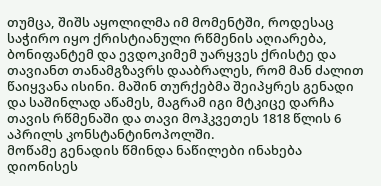თუმცა, შიშს აყოლილმა იმ მომენტში, როდესაც საჭირო იყო ქრისტიანული რწმენის აღიარება, ბონიფანტემ და ევდოკიმემ უარყვეს ქრისტე და თავიანთ თანამგზავრს დააბრალეს, რომ მან ძალით წაიყვანა ისინი. მაშინ თურქებმა შეიპყრეს გენადი და საშინლად აწამეს, მაგრამ იგი მტკიცე დარჩა თავის რწმენაში და თავი მოჰკვეთეს 1818 წლის 6 აპრილს კონსტანტინოპოლში.
მოწამე გენადის წმინდა ნაწილები ინახება დიონისეს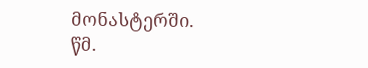მონასტერში.
წმ.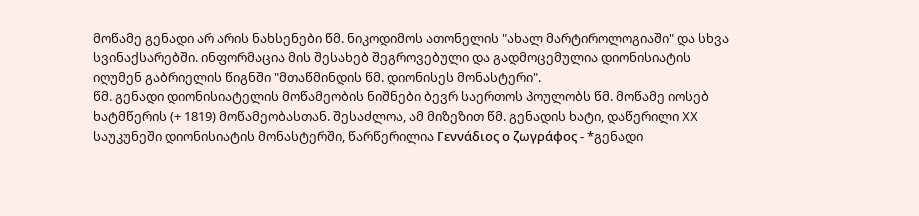მოწამე გენადი არ არის ნახსენები წმ. ნიკოდიმოს ათონელის "ახალ მარტიროლოგიაში" და სხვა სვინაქსარებში. ინფორმაცია მის შესახებ შეგროვებული და გადმოცემულია დიონისიატის იღუმენ გაბრიელის წიგნში "მთაწმინდის წმ. დიონისეს მონასტერი".
წმ. გენადი დიონისიატელის მოწამეობის ნიშნები ბევრ საერთოს პოულობს წმ. მოწამე იოსებ ხატმწერის (+ 1819) მოწამეობასთან. შესაძლოა, ამ მიზეზით წმ. გენადის ხატი, დაწერილი XX საუკუნეში დიონისიატის მონასტერში, წარწერილია Γεννάδιος ο ζωγράφος - *გენადი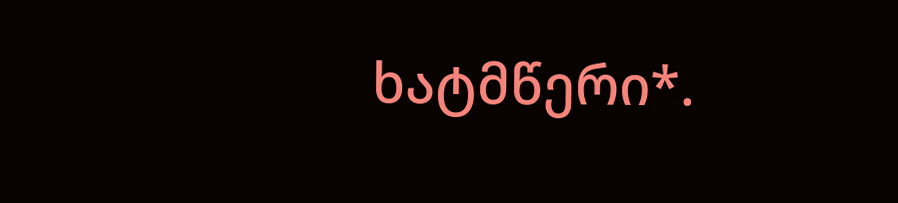ხატმწერი*.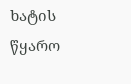ხატის წყარო